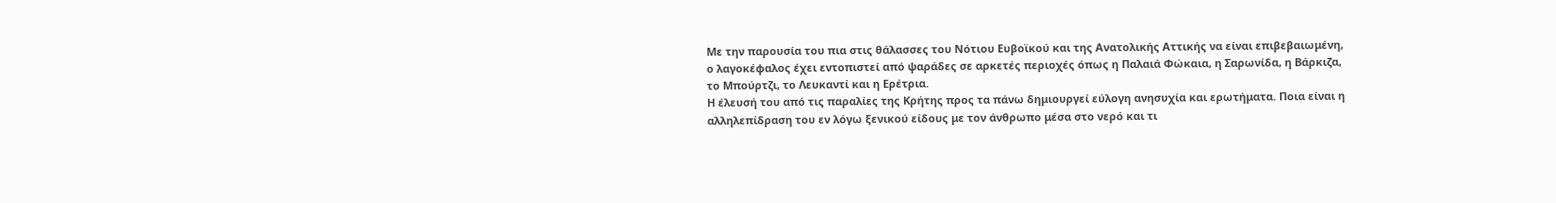Με την παρουσία του πια στις θάλασσες του Νότιου Ευβοϊκού και της Ανατολικής Αττικής να είναι επιβεβαιωμένη, ο λαγοκέφαλος έχει εντοπιστεί από ψαράδες σε αρκετές περιοχές όπως η Παλαιά Φώκαια, η Σαρωνίδα, η Βάρκιζα, το Μπούρτζι, το Λευκαντί και η Ερέτρια.
Η έλευσή του από τις παραλίες της Κρήτης προς τα πάνω δημιουργεί εύλογη ανησυχία και ερωτήματα. Ποια είναι η αλληλεπίδραση του εν λόγω ξενικού είδους με τον άνθρωπο μέσα στο νερό και τι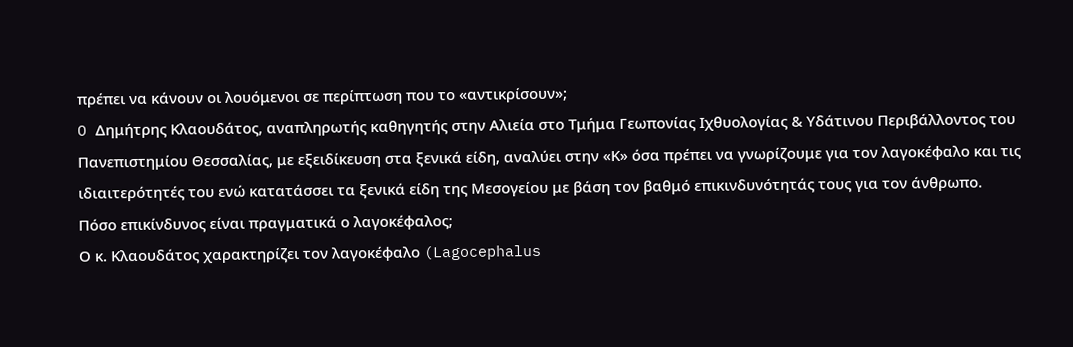πρέπει να κάνουν οι λουόμενοι σε περίπτωση που το «αντικρίσουν»;
O Δημήτρης Κλαουδάτος, αναπληρωτής καθηγητής στην Αλιεία στο Τμήμα Γεωπονίας Ιχθυολογίας & Υδάτινου Περιβάλλοντος του Πανεπιστημίου Θεσσαλίας, με εξειδίκευση στα ξενικά είδη, αναλύει στην «Κ» όσα πρέπει να γνωρίζουμε για τον λαγοκέφαλο και τις ιδιαιτερότητές του ενώ κατατάσσει τα ξενικά είδη της Μεσογείου με βάση τον βαθμό επικινδυνότητάς τους για τον άνθρωπο.
Πόσο επικίνδυνος είναι πραγματικά ο λαγοκέφαλος;
Ο κ. Κλαουδάτος χαρακτηρίζει τον λαγοκέφαλο (Lagocephalus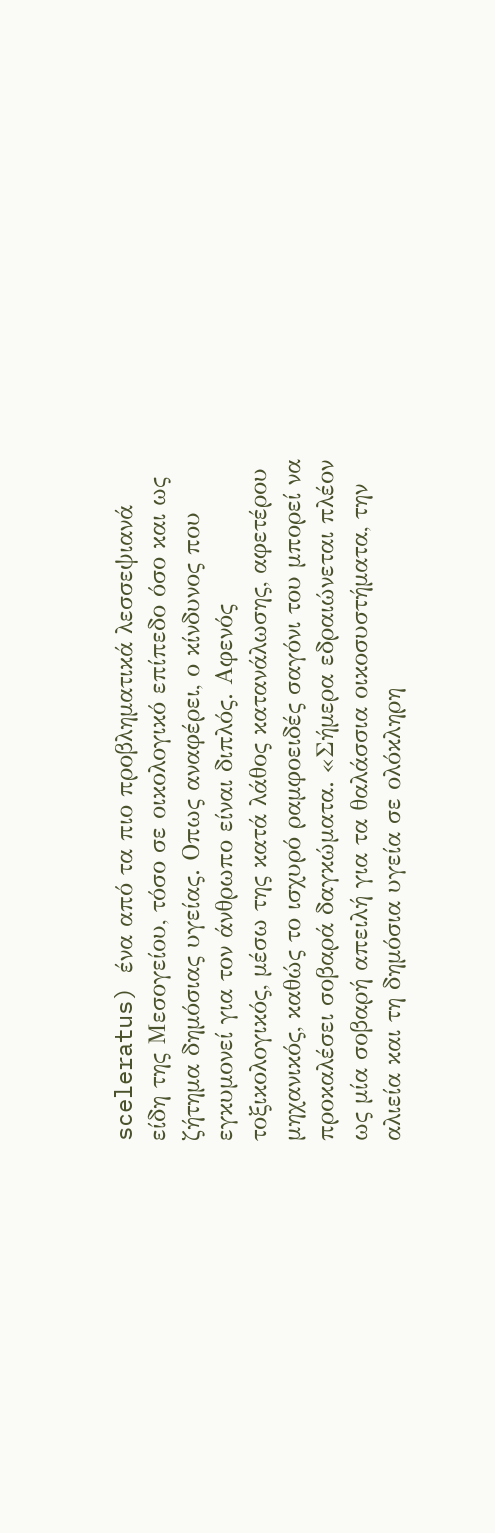sceleratus) ένα από τα πιο προβληματικά λεσσεψιανά είδη της Μεσογείου, τόσο σε οικολογικό επίπεδο όσο και ως ζήτημα δημόσιας υγείας. Οπως αναφέρει, ο κίνδυνος που εγκυμονεί για τον άνθρωπο είναι διπλός. Αφενός τοξικολογικός, μέσω της κατά λάθος κατανάλωσης, αφετέρου μηχανικός, καθώς το ισχυρό ραμφοειδές σαγόνι του μπορεί να προκαλέσει σοβαρά δαγκώματα. «Σήμερα εδραιώνεται πλέον ως μία σοβαρή απειλή για τα θαλάσσια οικοσυστήματα, την αλιεία και τη δημόσια υγεία σε ολόκληρη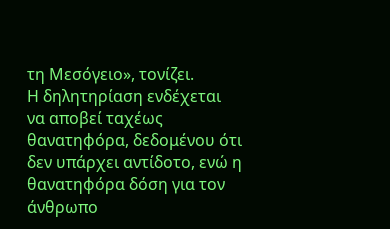τη Μεσόγειο», τονίζει.
Η δηλητηρίαση ενδέχεται να αποβεί ταχέως θανατηφόρα, δεδομένου ότι δεν υπάρχει αντίδοτο, ενώ η θανατηφόρα δόση για τον άνθρωπο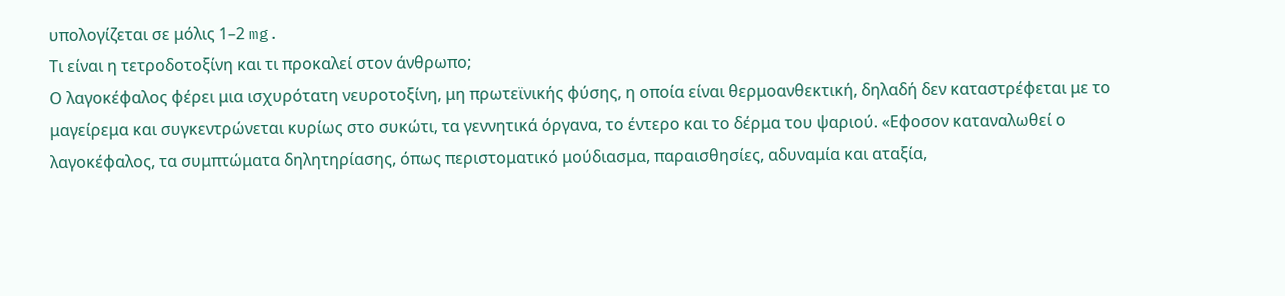υπολογίζεται σε μόλις 1–2 mg.
Τι είναι η τετροδοτοξίνη και τι προκαλεί στον άνθρωπο;
Ο λαγοκέφαλος φέρει μια ισχυρότατη νευροτοξίνη, μη πρωτεϊνικής φύσης, η οποία είναι θερμοανθεκτική, δηλαδή δεν καταστρέφεται με το μαγείρεμα και συγκεντρώνεται κυρίως στο συκώτι, τα γεννητικά όργανα, το έντερο και το δέρμα του ψαριού. «Εφοσον καταναλωθεί ο λαγοκέφαλος, τα συμπτώματα δηλητηρίασης, όπως περιστοματικό μούδιασμα, παραισθησίες, αδυναμία και αταξία,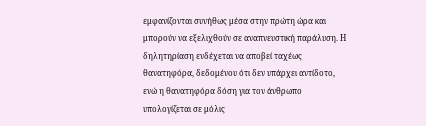εμφανίζονται συνήθως μέσα στην πρώτη ώρα και μπορούν να εξελιχθούν σε αναπνευστική παράλυση. Η δηλητηρίαση ενδέχεται να αποβεί ταχέως θανατηφόρα, δεδομένου ότι δεν υπάρχει αντίδοτο, ενώ η θανατηφόρα δόση για τον άνθρωπο υπολογίζεται σε μόλις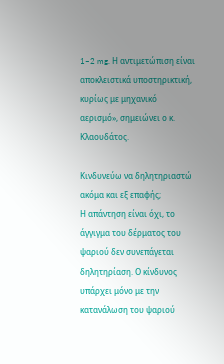1–2 mg. Η αντιμετώπιση είναι αποκλειστικά υποστηρικτική, κυρίως με μηχανικό αερισμό», σημειώνει ο κ. Κλαουδάτος.

Κινδυνεύω να δηλητηριαστώ ακόμα και εξ επαφής;
Η απάντηση είναι όχι, το άγγιγμα του δέρματος του ψαριού δεν συνεπάγεται δηλητηρίαση. Ο κίνδυνος υπάρχει μόνο με την κατανάλωση του ψαριού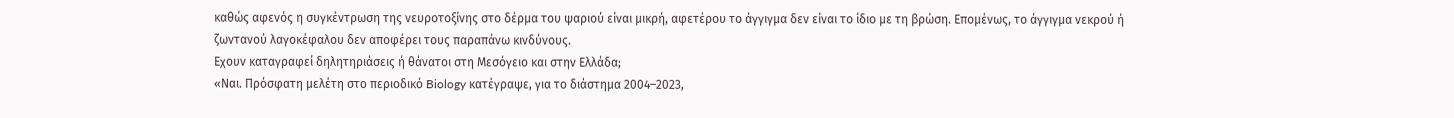καθώς αφενός η συγκέντρωση της νευροτοξίνης στο δέρμα του ψαριού είναι μικρή, αφετέρου το άγγιγμα δεν είναι το ίδιο με τη βρώση. Επομένως, το άγγιγμα νεκρού ή ζωντανού λαγοκέφαλου δεν αποφέρει τους παραπάνω κινδύνους.
Εχουν καταγραφεί δηλητηριάσεις ή θάνατοι στη Μεσόγειο και στην Ελλάδα;
«Ναι. Πρόσφατη μελέτη στο περιοδικό Biology κατέγραψε, για το διάστημα 2004–2023,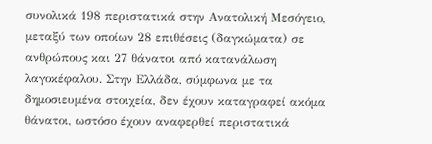συνολικά 198 περιστατικά στην Ανατολική Μεσόγειο, μεταξύ των οποίων 28 επιθέσεις (δαγκώματα) σε ανθρώπους και 27 θάνατοι από κατανάλωση λαγοκέφαλου. Στην Ελλάδα, σύμφωνα με τα δημοσιευμένα στοιχεία, δεν έχουν καταγραφεί ακόμα θάνατοι, ωστόσο έχουν αναφερθεί περιστατικά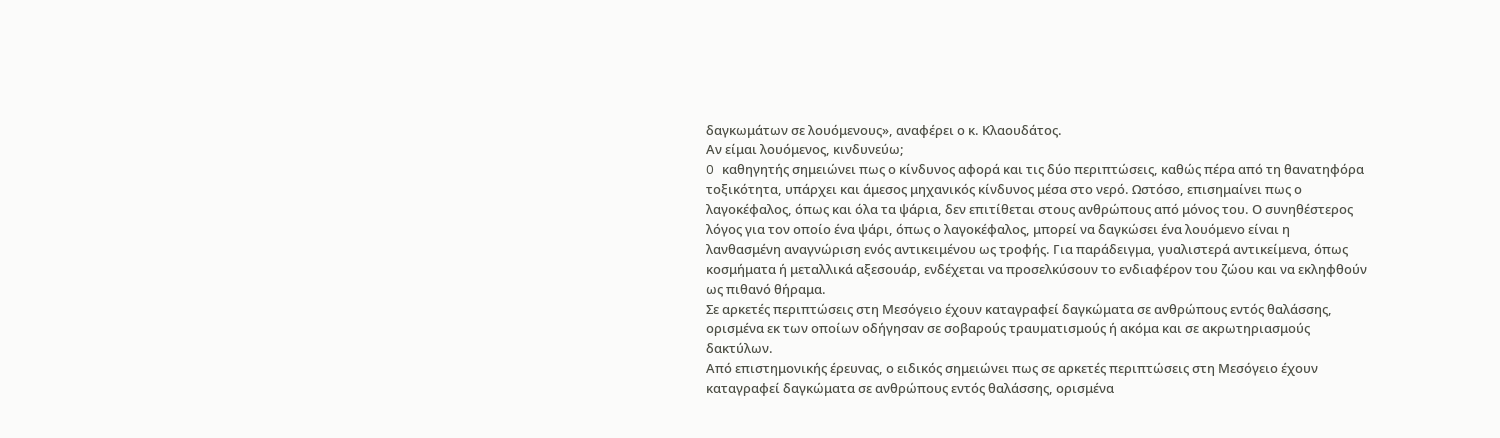δαγκωμάτων σε λουόμενους», αναφέρει ο κ. Κλαουδάτος.
Αν είμαι λουόμενος, κινδυνεύω;
O καθηγητής σημειώνει πως ο κίνδυνος αφορά και τις δύο περιπτώσεις, καθώς πέρα από τη θανατηφόρα τοξικότητα, υπάρχει και άμεσος μηχανικός κίνδυνος μέσα στο νερό. Ωστόσο, επισημαίνει πως ο λαγοκέφαλος, όπως και όλα τα ψάρια, δεν επιτίθεται στους ανθρώπους από μόνος του. Ο συνηθέστερος λόγος για τον οποίο ένα ψάρι, όπως ο λαγοκέφαλος, μπορεί να δαγκώσει ένα λουόμενο είναι η λανθασμένη αναγνώριση ενός αντικειμένου ως τροφής. Για παράδειγμα, γυαλιστερά αντικείμενα, όπως κοσμήματα ή μεταλλικά αξεσουάρ, ενδέχεται να προσελκύσουν το ενδιαφέρον του ζώου και να εκληφθούν ως πιθανό θήραμα.
Σε αρκετές περιπτώσεις στη Μεσόγειο έχουν καταγραφεί δαγκώματα σε ανθρώπους εντός θαλάσσης, ορισμένα εκ των οποίων οδήγησαν σε σοβαρούς τραυματισμούς ή ακόμα και σε ακρωτηριασμούς δακτύλων.
Από επιστημονικής έρευνας, ο ειδικός σημειώνει πως σε αρκετές περιπτώσεις στη Μεσόγειο έχουν καταγραφεί δαγκώματα σε ανθρώπους εντός θαλάσσης, ορισμένα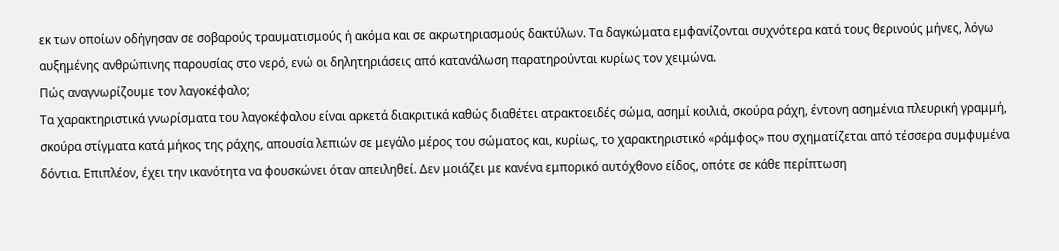εκ των οποίων οδήγησαν σε σοβαρούς τραυματισμούς ή ακόμα και σε ακρωτηριασμούς δακτύλων. Τα δαγκώματα εμφανίζονται συχνότερα κατά τους θερινούς μήνες, λόγω αυξημένης ανθρώπινης παρουσίας στο νερό, ενώ οι δηλητηριάσεις από κατανάλωση παρατηρούνται κυρίως τον χειμώνα.
Πώς αναγνωρίζουμε τον λαγοκέφαλο;
Τα χαρακτηριστικά γνωρίσματα του λαγοκέφαλου είναι αρκετά διακριτικά καθώς διαθέτει ατρακτοειδές σώμα, ασημί κοιλιά, σκούρα ράχη, έντονη ασημένια πλευρική γραμμή, σκούρα στίγματα κατά μήκος της ράχης, απουσία λεπιών σε μεγάλο μέρος του σώματος και, κυρίως, το χαρακτηριστικό «ράμφος» που σχηματίζεται από τέσσερα συμφυμένα δόντια. Επιπλέον, έχει την ικανότητα να φουσκώνει όταν απειληθεί. Δεν μοιάζει με κανένα εμπορικό αυτόχθονο είδος, οπότε σε κάθε περίπτωση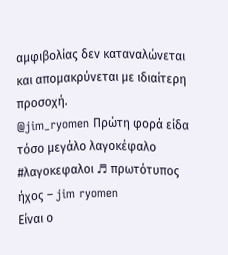αμφιβολίας δεν καταναλώνεται και απομακρύνεται με ιδιαίτερη προσοχή.
@jim_ryomen Πρώτη φορά είδα τόσο μεγάλο λαγοκέφαλο #λαγοκεφαλοι ♬ πρωτότυπος ήχος – jim ryomen
Είναι ο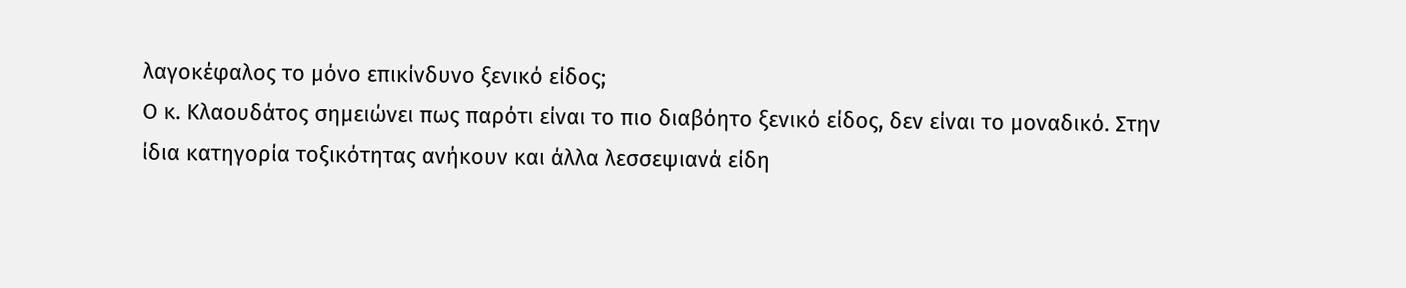λαγοκέφαλος το μόνο επικίνδυνο ξενικό είδος;
Ο κ. Κλαουδάτος σημειώνει πως παρότι είναι το πιο διαβόητο ξενικό είδος, δεν είναι το μοναδικό. Στην ίδια κατηγορία τοξικότητας ανήκουν και άλλα λεσσεψιανά είδη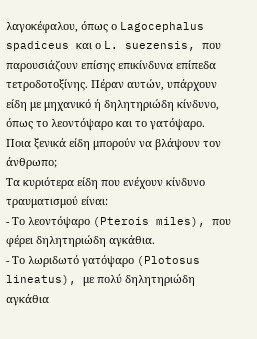λαγοκέφαλου, όπως ο Lagocephalus spadiceus και ο L. suezensis, που παρουσιάζουν επίσης επικίνδυνα επίπεδα τετροδοτοξίνης. Πέραν αυτών, υπάρχουν είδη με μηχανικό ή δηλητηριώδη κίνδυνο, όπως το λεοντόψαρο και το γατόψαρο.
Ποια ξενικά είδη μπορούν να βλάψουν τον άνθρωπο;
Τα κυριότερα είδη που ενέχουν κίνδυνο τραυματισμού είναι:
- Το λεοντόψαρο (Pterois miles), που φέρει δηλητηριώδη αγκάθια.
- Το λωριδωτό γατόψαρο (Plotosus lineatus), με πολύ δηλητηριώδη αγκάθια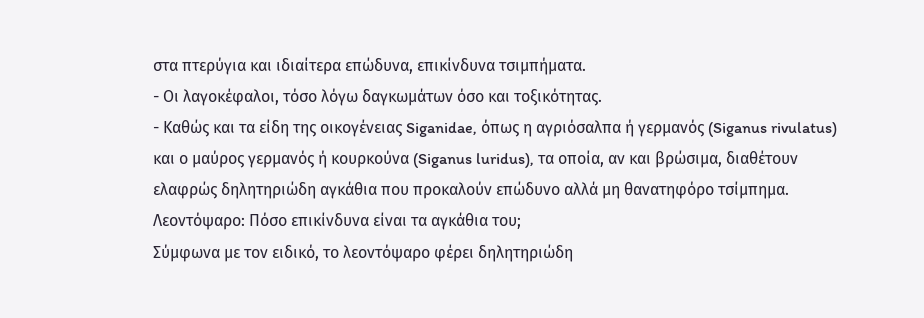στα πτερύγια και ιδιαίτερα επώδυνα, επικίνδυνα τσιμπήματα.
- Οι λαγοκέφαλοι, τόσο λόγω δαγκωμάτων όσο και τοξικότητας.
- Καθώς και τα είδη της οικογένειας Siganidae, όπως η αγριόσαλπα ή γερμανός (Siganus rivulatus) και ο μαύρος γερμανός ή κουρκούνα (Siganus luridus), τα οποία, αν και βρώσιμα, διαθέτουν ελαφρώς δηλητηριώδη αγκάθια που προκαλούν επώδυνο αλλά μη θανατηφόρο τσίμπημα.
Λεοντόψαρο: Πόσο επικίνδυνα είναι τα αγκάθια του;
Σύμφωνα με τον ειδικό, το λεοντόψαρο φέρει δηλητηριώδη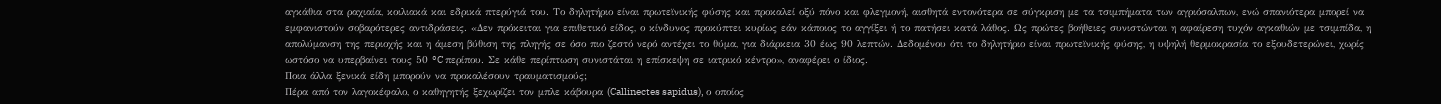αγκάθια στα ραχιαία, κοιλιακά και εδρικά πτερύγιά του. Το δηλητήριο είναι πρωτεϊνικής φύσης και προκαλεί οξύ πόνο και φλεγμονή, αισθητά εντονότερα σε σύγκριση με τα τσιμπήματα των αγριόσαλπων, ενώ σπανιότερα μπορεί να εμφανιστούν σοβαρότερες αντιδράσεις. «Δεν πρόκειται για επιθετικό είδος, ο κίνδυνος προκύπτει κυρίως εάν κάποιος το αγγίξει ή το πατήσει κατά λάθος. Ως πρώτες βοήθειες συνιστώνται η αφαίρεση τυχόν αγκαθιών με τσιμπίδα, η απολύμανση της περιοχής και η άμεση βύθιση της πληγής σε όσο πιο ζεστό νερό αντέχει το θύμα, για διάρκεια 30 έως 90 λεπτών. Δεδομένου ότι το δηλητήριο είναι πρωτεϊνικής φύσης, η υψηλή θερμοκρασία το εξουδετερώνει, χωρίς ωστόσο να υπερβαίνει τους 50 °C περίπου. Σε κάθε περίπτωση συνιστάται η επίσκεψη σε ιατρικό κέντρο», αναφέρει ο ίδιος.
Ποια άλλα ξενικά είδη μπορούν να προκαλέσουν τραυματισμούς;
Πέρα από τον λαγοκέφαλο, ο καθηγητής ξεχωρίζει τον μπλε κάβουρα (Callinectes sapidus), ο οποίος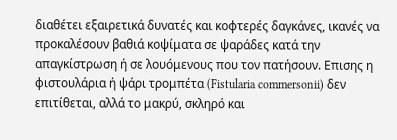διαθέτει εξαιρετικά δυνατές και κοφτερές δαγκάνες, ικανές να προκαλέσουν βαθιά κοψίματα σε ψαράδες κατά την απαγκίστρωση ή σε λουόμενους που τον πατήσουν. Επισης η φιστουλάρια ή ψάρι τρομπέτα (Fistularia commersonii) δεν επιτίθεται, αλλά το μακρύ, σκληρό και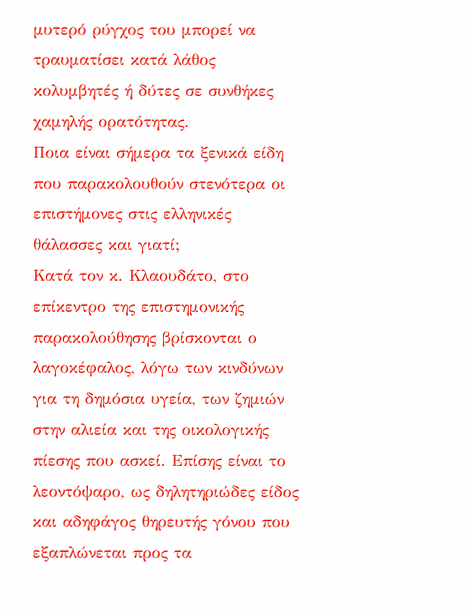μυτερό ρύγχος του μπορεί να τραυματίσει κατά λάθος κολυμβητές ή δύτες σε συνθήκες χαμηλής ορατότητας.
Ποια είναι σήμερα τα ξενικά είδη που παρακολουθούν στενότερα οι επιστήμονες στις ελληνικές θάλασσες και γιατί;
Κατά τον κ. Κλαουδάτο, στο επίκεντρο της επιστημονικής παρακολούθησης βρίσκονται ο λαγοκέφαλος, λόγω των κινδύνων για τη δημόσια υγεία, των ζημιών στην αλιεία και της οικολογικής πίεσης που ασκεί. Επίσης είναι το λεοντόψαρο, ως δηλητηριώδες είδος και αδηφάγος θηρευτής γόνου που εξαπλώνεται προς τα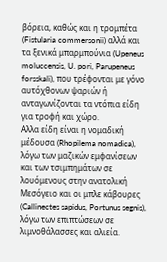βόρεια, καθώς και η τρομπέτα (Fistularia commersonii) αλλά και τα ξενικά μπαρμπούνια (Upeneus moluccensis, U. pori, Parupeneus forsskali), που τρέφονται με γόνο αυτόχθονων ψαριών ή ανταγωνίζονται τα ντόπια είδη για τροφή και χώρο.
Αλλα είδη είναι η νομαδική μέδουσα (Rhopilema nomadica), λόγω των μαζικών εμφανίσεων και των τσιμπημάτων σε λουόμενους στην ανατολική Μεσόγειο και οι μπλε κάβουρες (Callinectes sapidus, Portunus segnis), λόγω των επιπτώσεων σε λιμνοθάλασσες και αλιεία.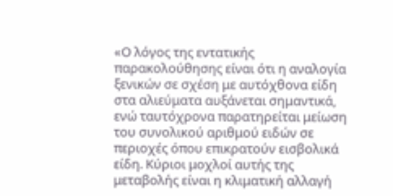«Ο λόγος της εντατικής παρακολούθησης είναι ότι η αναλογία ξενικών σε σχέση με αυτόχθονα είδη στα αλιεύματα αυξάνεται σημαντικά, ενώ ταυτόχρονα παρατηρείται μείωση του συνολικού αριθμού ειδών σε περιοχές όπου επικρατούν εισβολικά είδη. Κύριοι μοχλοί αυτής της μεταβολής είναι η κλιματική αλλαγή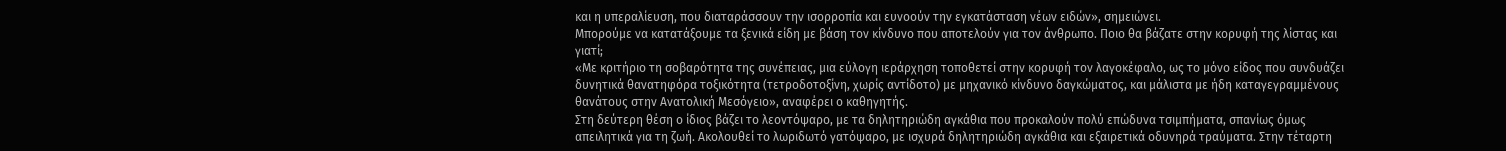και η υπεραλίευση, που διαταράσσουν την ισορροπία και ευνοούν την εγκατάσταση νέων ειδών», σημειώνει.
Μπορούμε να κατατάξουμε τα ξενικά είδη με βάση τον κίνδυνο που αποτελούν για τον άνθρωπο. Ποιο θα βάζατε στην κορυφή της λίστας και γιατί;
«Με κριτήριο τη σοβαρότητα της συνέπειας, μια εύλογη ιεράρχηση τοποθετεί στην κορυφή τον λαγοκέφαλο, ως το μόνο είδος που συνδυάζει δυνητικά θανατηφόρα τοξικότητα (τετροδοτοξίνη, χωρίς αντίδοτο) με μηχανικό κίνδυνο δαγκώματος, και μάλιστα με ήδη καταγεγραμμένους θανάτους στην Ανατολική Μεσόγειο», αναφέρει ο καθηγητής.
Στη δεύτερη θέση ο ίδιος βάζει το λεοντόψαρο, με τα δηλητηριώδη αγκάθια που προκαλούν πολύ επώδυνα τσιμπήματα, σπανίως όμως απειλητικά για τη ζωή. Ακολουθεί το λωριδωτό γατόψαρο, με ισχυρά δηλητηριώδη αγκάθια και εξαιρετικά οδυνηρά τραύματα. Στην τέταρτη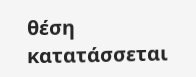θέση κατατάσσεται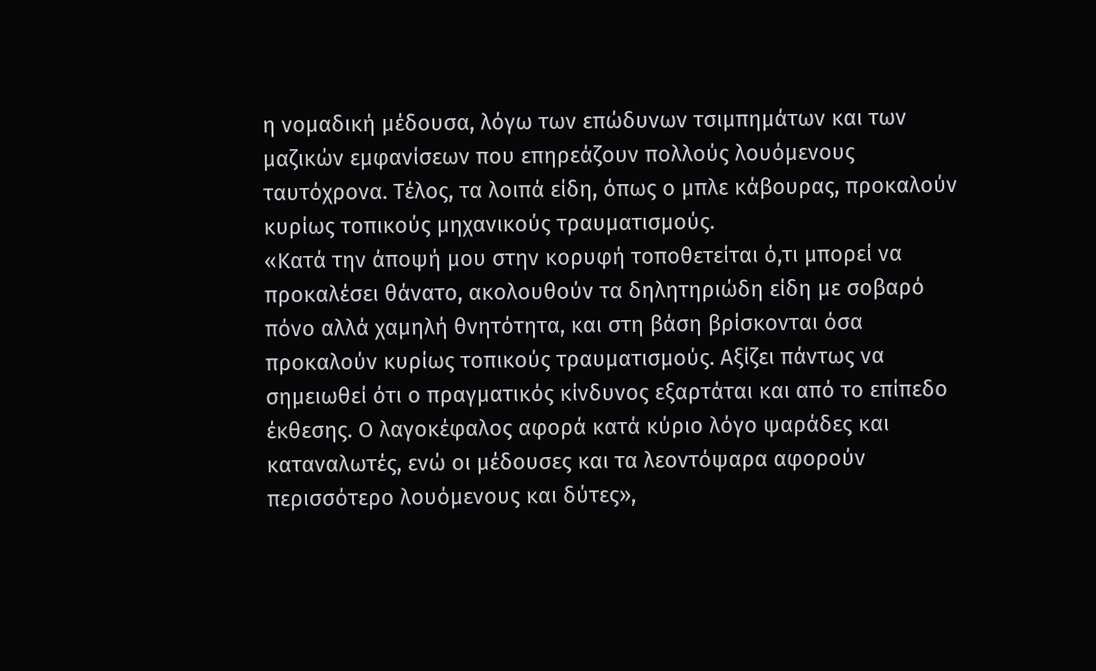η νομαδική μέδουσα, λόγω των επώδυνων τσιμπημάτων και των μαζικών εμφανίσεων που επηρεάζουν πολλούς λουόμενους ταυτόχρονα. Τέλος, τα λοιπά είδη, όπως ο μπλε κάβουρας, προκαλούν κυρίως τοπικούς μηχανικούς τραυματισμούς.
«Κατά την άποψή μου στην κορυφή τοποθετείται ό,τι μπορεί να προκαλέσει θάνατο, ακολουθούν τα δηλητηριώδη είδη με σοβαρό πόνο αλλά χαμηλή θνητότητα, και στη βάση βρίσκονται όσα προκαλούν κυρίως τοπικούς τραυματισμούς. Αξίζει πάντως να σημειωθεί ότι ο πραγματικός κίνδυνος εξαρτάται και από το επίπεδο έκθεσης. Ο λαγοκέφαλος αφορά κατά κύριο λόγο ψαράδες και καταναλωτές, ενώ οι μέδουσες και τα λεοντόψαρα αφορούν περισσότερο λουόμενους και δύτες»,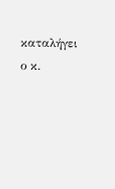καταλήγει ο κ.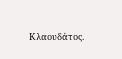Κλαουδάτος.